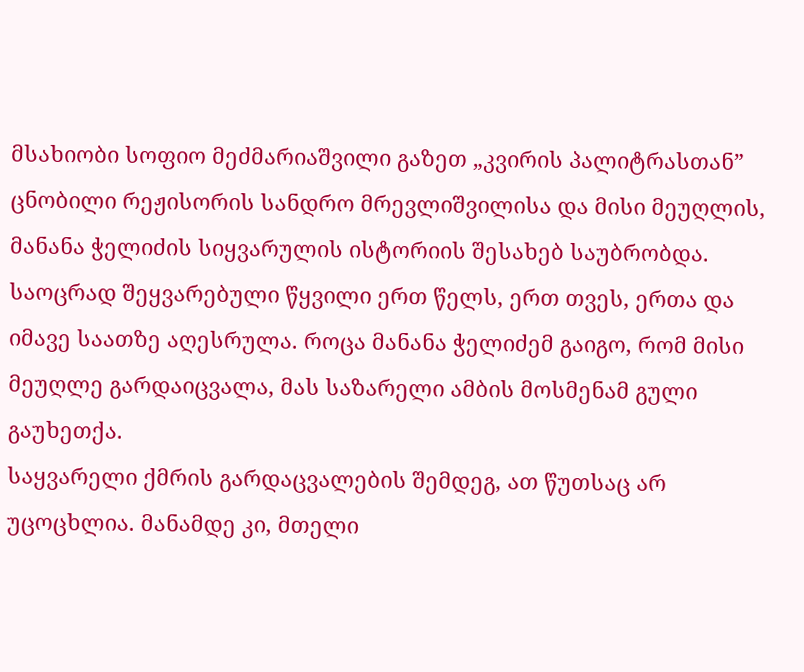მსახიობი სოფიო მეძმარიაშვილი გაზეთ „კვირის პალიტრასთან” ცნობილი რეჟისორის სანდრო მრევლიშვილისა და მისი მეუღლის, მანანა ჭელიძის სიყვარულის ისტორიის შესახებ საუბრობდა.
საოცრად შეყვარებული წყვილი ერთ წელს, ერთ თვეს, ერთა და იმავე საათზე აღესრულა. როცა მანანა ჭელიძემ გაიგო, რომ მისი მეუღლე გარდაიცვალა, მას საზარელი ამბის მოსმენამ გული გაუხეთქა.
საყვარელი ქმრის გარდაცვალების შემდეგ, ათ წუთსაც არ უცოცხლია. მანამდე კი, მთელი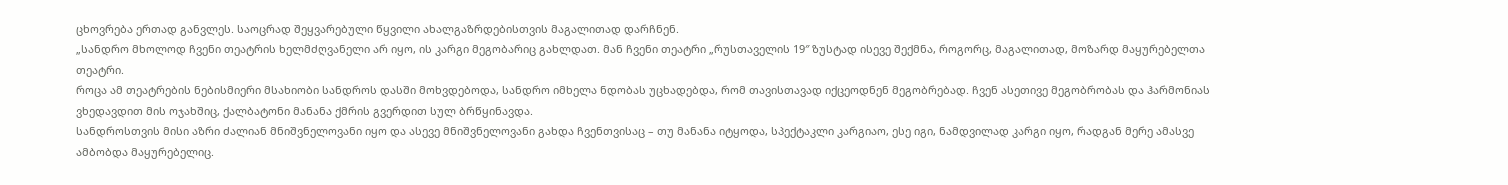ცხოვრება ერთად განვლეს. საოცრად შეყვარებული წყვილი ახალგაზრდებისთვის მაგალითად დარჩნენ.
„სანდრო მხოლოდ ჩვენი თეატრის ხელმძღვანელი არ იყო, ის კარგი მეგობარიც გახლდათ. მან ჩვენი თეატრი „რუსთაველის 19″ ზუსტად ისევე შექმნა, როგორც, მაგალითად, მოზარდ მაყურებელთა თეატრი.
როცა ამ თეატრების ნებისმიერი მსახიობი სანდროს დასში მოხვდებოდა, სანდრო იმხელა ნდობას უცხადებდა, რომ თავისთავად იქცეოდნენ მეგობრებად. ჩვენ ასეთივე მეგობრობას და ჰარმონიას ვხედავდით მის ოჯახშიც, ქალბატონი მანანა ქმრის გვერდით სულ ბრწყინავდა.
სანდროსთვის მისი აზრი ძალიან მნიშვნელოვანი იყო და ასევე მნიშვნელოვანი გახდა ჩვენთვისაც – თუ მანანა იტყოდა, სპექტაკლი კარგიაო, ესე იგი, ნამდვილად კარგი იყო, რადგან მერე ამასვე ამბობდა მაყურებელიც.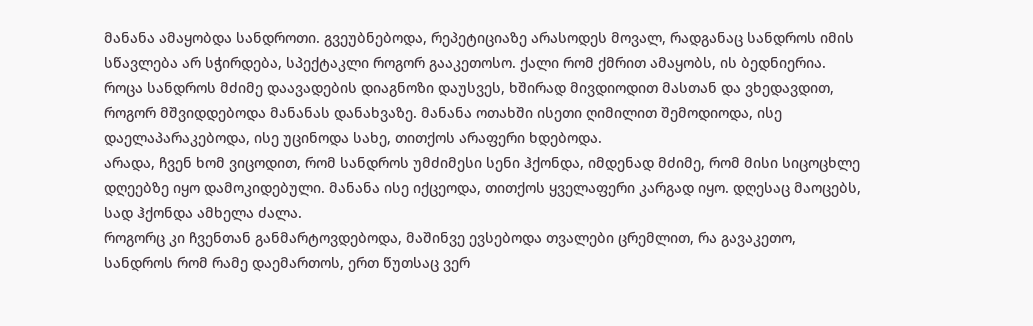მანანა ამაყობდა სანდროთი. გვეუბნებოდა, რეპეტიციაზე არასოდეს მოვალ, რადგანაც სანდროს იმის სწავლება არ სჭირდება, სპექტაკლი როგორ გააკეთოსო. ქალი რომ ქმრით ამაყობს, ის ბედნიერია.
როცა სანდროს მძიმე დაავადების დიაგნოზი დაუსვეს, ხშირად მივდიოდით მასთან და ვხედავდით, როგორ მშვიდდებოდა მანანას დანახვაზე. მანანა ოთახში ისეთი ღიმილით შემოდიოდა, ისე დაელაპარაკებოდა, ისე უცინოდა სახე, თითქოს არაფერი ხდებოდა.
არადა, ჩვენ ხომ ვიცოდით, რომ სანდროს უმძიმესი სენი ჰქონდა, იმდენად მძიმე, რომ მისი სიცოცხლე დღეებზე იყო დამოკიდებული. მანანა ისე იქცეოდა, თითქოს ყველაფერი კარგად იყო. დღესაც მაოცებს, სად ჰქონდა ამხელა ძალა.
როგორც კი ჩვენთან განმარტოვდებოდა, მაშინვე ევსებოდა თვალები ცრემლით, რა გავაკეთო, სანდროს რომ რამე დაემართოს, ერთ წუთსაც ვერ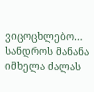ვიცოცხლებო… სანდროს მანანა იმხელა ძალას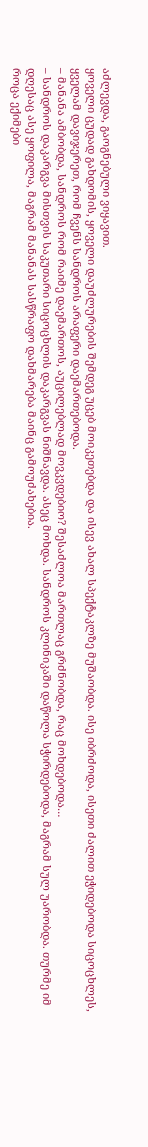აძლევდა, გაოგნებული ვიყავით.
ყოველი ცუდად გახდომის, ყოველი დაუძლურების შემდეგ უცებ მოიკეთებდა და ისევ ახალ სპექტაკლზე მუშაობდა. ისე იბრძოდა, ისეთი ძალით ეჭიდებოდა სიცოცხლეს, ყველამ დავიჯერეთ, რომ ჩვენს სანდროს არაფერი დაემართებოდა.
– მანანა ამბობდა, სანდროს რომ რაიმე დაემართოს, აუცილებლად მოვკვდებიო? შესაძლოა მართლაც გრძნობდა, რაც მოხდებოდა…
– სანდროს დაკარგვა მისთვის საკუთარი სიცოცხლის დაკარგვას ნიშნავდა. ასეც მოხდა. სანდროს კლინიკაში დაწოლა სჭირდებოდა, მაგრამ სულ უარობდა. თურმე იმ დღესაც ასე ყოფილა, მაგრამ მანანას სასწრაფო დახმარება მაინც გამოუძახებია.
როცა ექიმები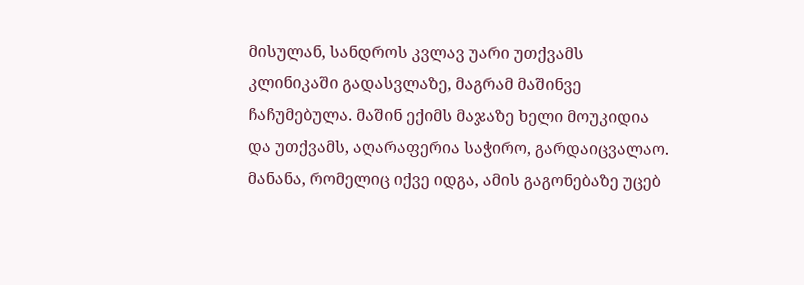მისულან, სანდროს კვლავ უარი უთქვამს კლინიკაში გადასვლაზე, მაგრამ მაშინვე ჩაჩუმებულა. მაშინ ექიმს მაჯაზე ხელი მოუკიდია და უთქვამს, აღარაფერია საჭირო, გარდაიცვალაო.
მანანა, რომელიც იქვე იდგა, ამის გაგონებაზე უცებ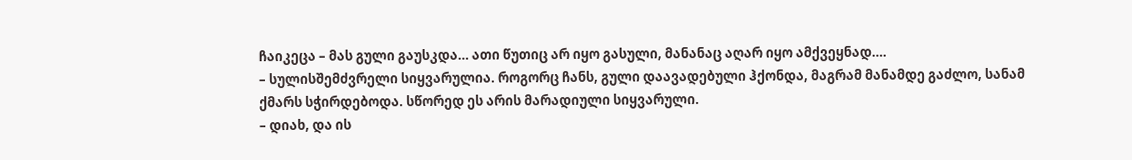ჩაიკეცა – მას გული გაუსკდა… ათი წუთიც არ იყო გასული, მანანაც აღარ იყო ამქვეყნად….
– სულისშემძვრელი სიყვარულია. როგორც ჩანს, გული დაავადებული ჰქონდა, მაგრამ მანამდე გაძლო, სანამ ქმარს სჭირდებოდა. სწორედ ეს არის მარადიული სიყვარული.
– დიახ, და ის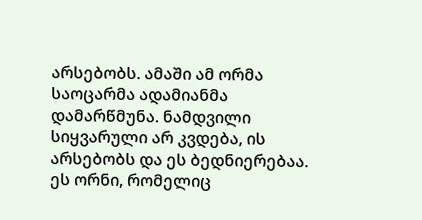არსებობს. ამაში ამ ორმა საოცარმა ადამიანმა დამარწმუნა. ნამდვილი სიყვარული არ კვდება, ის არსებობს და ეს ბედნიერებაა.
ეს ორნი, რომელიც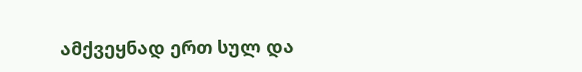ამქვეყნად ერთ სულ და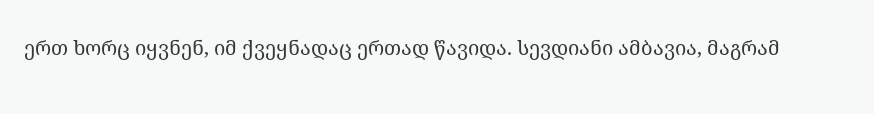ერთ ხორც იყვნენ, იმ ქვეყნადაც ერთად წავიდა. სევდიანი ამბავია, მაგრამ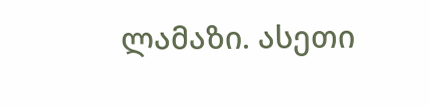ლამაზი. ასეთი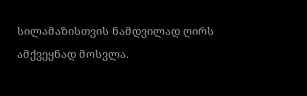სილამაზისთვის ნამდვილად ღირს ამქვეყნად მოსვლა.